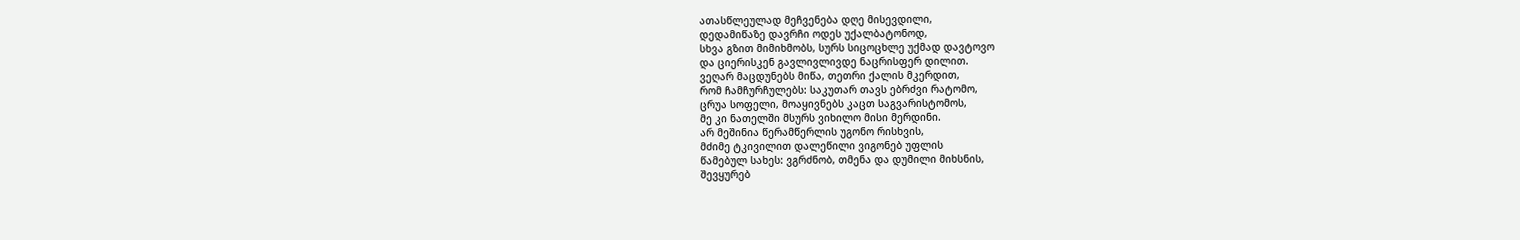ათასწლეულად მეჩვენება დღე მისევდილი,
დედამიწაზე დავრჩი ოდეს უქალბატონოდ,
სხვა გზით მიმიხმობს, სურს სიცოცხლე უქმად დავტოვო
და ციერისკენ გავლივლივდე ნაცრისფერ დილით.
ვეღარ მაცდუნებს მიწა, თეთრი ქალის მკერდით,
რომ ჩამჩურჩულებს: საკუთარ თავს ებრძვი რატომო,
ცრუა სოფელი, მოაყივნებს კაცთ საგვარისტომოს,
მე კი ნათელში მსურს ვიხილო მისი მერდინი.
არ მეშინია წერამწერლის უგონო რისხვის,
მძიმე ტკივილით დალეწილი ვიგონებ უფლის
წამებულ სახეს: ვგრძნობ, თმენა და დუმილი მიხსნის,
შევყურებ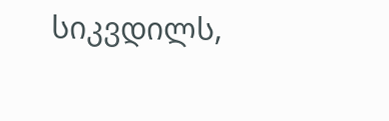სიკვდილს,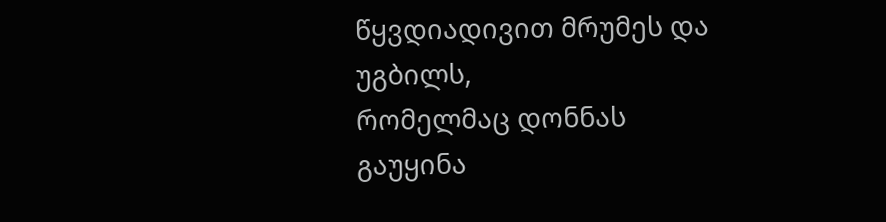წყვდიადივით მრუმეს და უგბილს,
რომელმაც დონნას გაუყინა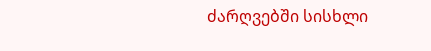ძარღვებში სისხლი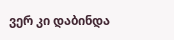ვერ კი დაბინდა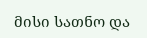მისი სათნო და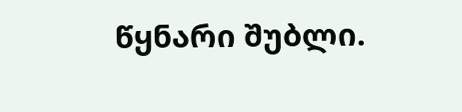წყნარი შუბლი.